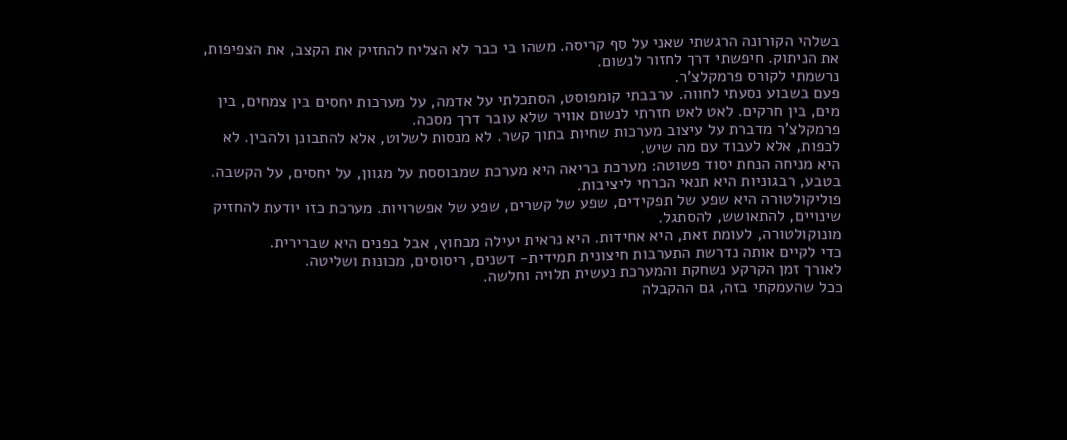בשלהי הקורונה הרגשתי שאני על סף קריסה. משהו בי כבר לא הצליח להחזיק את הקצב, את הצפיפות, את הניתוק. חיפשתי דרך לחזור לנשום.
נרשמתי לקורס פרמקלצ’ר.
פעם בשבוע נסעתי לחווה. ערבבתי קומפוסט, הסתכלתי על אדמה, על מערכות יחסים בין צמחים, בין מים, בין חרקים. לאט לאט חזרתי לנשום אוויר שלא עובר דרך מסכה.
פרמקלצ’ר מדברת על עיצוב מערכות שחיות בתוך קשר. לא מנסות לשלוט, אלא להתבונן ולהבין. לא לכפות, אלא לעבוד עם מה שיש.
היא מניחה הנחת יסוד פשוטה: מערכת בריאה היא מערכת שמבוססת על מגוון, על יחסים, על הקשבה.
בטבע, רבגוניות היא תנאי הכרחי ליציבות.
פוליקולטורה היא שפע של תפקידים, שפע של קשרים, שפע של אפשרויות. מערכת כזו יודעת להחזיק שינויים, להתאושש, להסתגל.
מונוקולטורה, לעומת זאת, היא אחידות. היא נראית יעילה מבחוץ, אבל בפנים היא שברירית.
כדי לקיים אותה נדרשת התערבות חיצונית תמידית- דשנים, ריסוסים, מכונות ושליטה.
לאורך זמן הקרקע נשחקת והמערכת נעשית תלויה וחלשה.
ככל שהעמקתי בזה, גם ההקבלה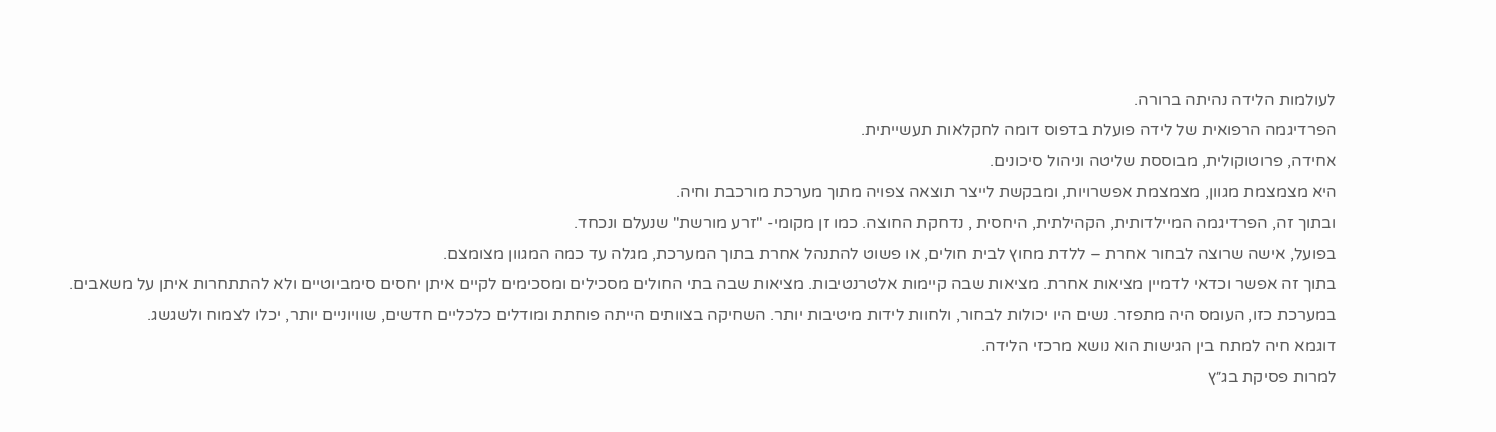לעולמות הלידה נהיתה ברורה.
הפרדיגמה הרפואית של לידה פועלת בדפוס דומה לחקלאות תעשייתית.
אחידה, פרוטוקולית, מבוססת שליטה וניהול סיכונים.
היא מצמצמת מגוון, מצמצמת אפשרויות, ומבקשת לייצר תוצאה צפויה מתוך מערכת מורכבת וחיה.
ובתוך זה, הפרדיגמה המיילדותית, הקהילתית, היחסית , נדחקת החוצה. כמו זן מקומי- "זרע מורשת" שנעלם ונכחד.
בפועל, אישה שרוצה לבחור אחרת – ללדת מחוץ לבית חולים, או פשוט להתנהל אחרת בתוך המערכת, מגלה עד כמה המגוון מצומצם.
בתוך זה אפשר וכדאי לדמיין מציאות אחרת. מציאות שבה קיימות אלטרנטיבות. מציאות שבה בתי החולים מסכילים ומסכימים לקיים איתן יחסים סימביוטיים ולא להתתחרות איתן על משאבים.
במערכת כזו, העומס היה מתפזר. נשים היו יכולות לבחור, ולחוות לידות מיטיבות יותר. השחיקה בצוותים הייתה פוחתת ומודלים כלכליים חדשים, שוויוניים יותר, יכלו לצמוח ולשגשג.
דוגמא חיה למתח בין הגישות הוא נושא מרכזי הלידה.
למרות פסיקת בג״ץ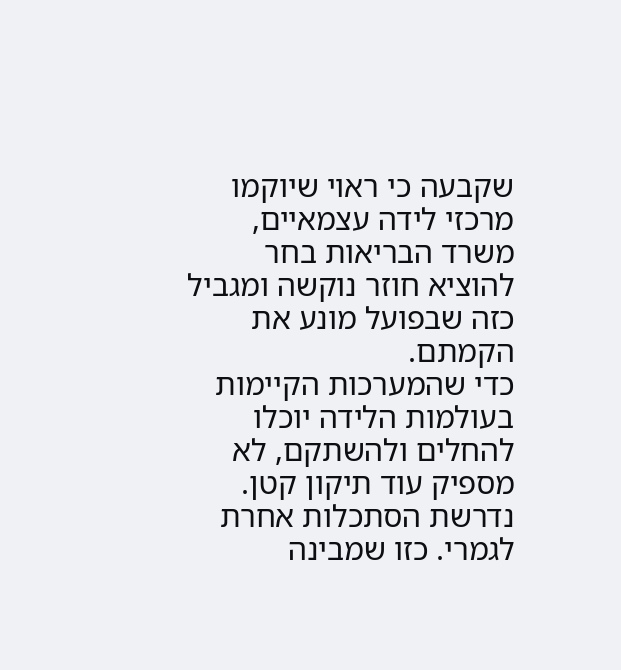שקבעה כי ראוי שיוקמו מרכזי לידה עצמאיים, משרד הבריאות בחר להוציא חוזר נוקשה ומגביל כזה שבפועל מונע את הקמתם.
כדי שהמערכות הקיימות בעולמות הלידה יוכלו להחלים ולהשתקם, לא מספיק עוד תיקון קטן.
נדרשת הסתכלות אחרת לגמרי. כזו שמבינה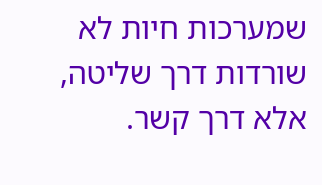שמערכות חיות לא שורדות דרך שליטה, אלא דרך קשר.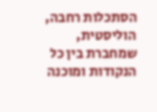הסתכלות רחבה, הוליסטית, שמחברת בין כל הנקודות ומוכנה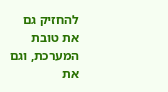להחזיק גם את טובת המערכת, וגם את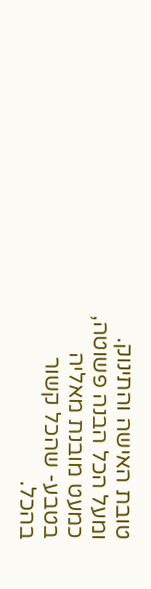טובת האישה והתינוק.
ומעל הכל הבנה פשוטה, כמעט מובנת מאליה בטבע- שהכל קשור בהכל.